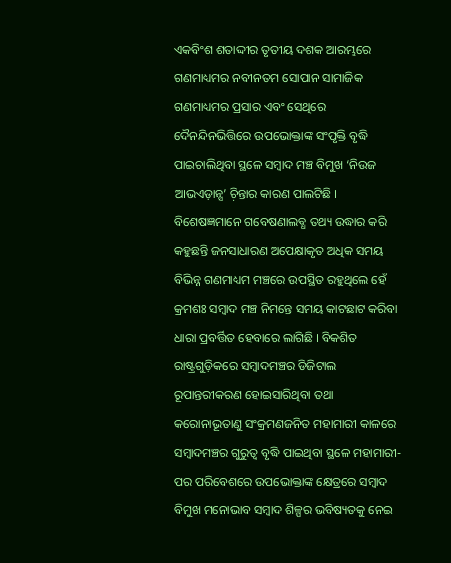ଏକବିଂଶ ଶତାଦ୍ଦୀର ତୃତୀୟ ଦଶକ ଆରମ୍ଭରେ ଗଣମାଧ୍ୟମର ନବୀନତମ ସୋପାନ ସାମାଜିକ ଗଣମାଧ୍ୟମର ପ୍ରସାର ଏବଂ ସେଥିରେ ଦୈନନ୍ଦିନଭିତ୍ତିରେ ଉପଭୋକ୍ତାଙ୍କ ସଂପୃକ୍ତି ବୃଦ୍ଧି ପାଇଚାଲିଥିବା ସ୍ଥଳେ ସମ୍ୱାଦ ମଞ୍ଚ ବିମୁଖ ‘ନିଉଜ ଆଭଏଡ଼ାନ୍ସ’ ଚ଼ିନ୍ତାର କାରଣ ପାଲଟିଛି । ବିଶେଷଜ୍ଞମାନେ ଗବେଷଣାଲବ୍ଧ ତଥ୍ୟ ଉଦ୍ଧାର କରି କହୁଛନ୍ତି ଜନସାଧାରଣ ଅପେକ୍ଷାକୃତ ଅଧିକ ସମୟ ବିଭିନ୍ନ ଗଣମାଧ୍ୟମ ମଞ୍ଚରେ ଉପସ୍ଥିତ ରହୁଥିଲେ ହେଁ କ୍ରମଶଃ ସମ୍ୱାଦ ମଞ୍ଚ ନିମନ୍ତେ ସମୟ କାଟଛାଟ କରିବା ଧାରା ପ୍ରବର୍ତ୍ତିତ ହେବାରେ ଲାଗିଛି । ବିକଶିତ ରାଷ୍ଟ୍ରଗୁଡ଼ିକରେ ସମ୍ୱାଦମଞ୍ଚର ଡିଜିଟାଲ ରୂପାନ୍ତରୀକରଣ ହୋଇସାରିଥିବା ତଥା କରୋନାଭୂତାଣୁ ସଂକ୍ରମଣଜନିତ ମହାମାରୀ କାଳରେ ସମ୍ୱାଦମଞ୍ଚର ଗୁରୁତ୍ୱ ବୃଦ୍ଧି ପାଇଥିବା ସ୍ଥଳେ ମହାମାରୀ-ପର ପରିବେଶରେ ଉପଭୋକ୍ତାଙ୍କ କ୍ଷେତ୍ରରେ ସମ୍ୱାଦ ବିମୁଖ ମନୋଭାବ ସମ୍ୱାଦ ଶିଳ୍ପର ଭବିଷ୍ୟତକୁ ନେଇ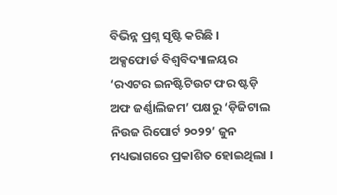ବିଭିନ୍ନ ପ୍ରଶ୍ନ ସୃଷ୍ଟି କରିଛି ।
ଅକ୍ସଫୋର୍ଡ ବିଶ୍ୱବିଦ୍ୟାଳୟର ‘ରଏଟର ଇନଷ୍ଟିଟିଉଟ ଫର ଷ୍ଟଡ଼ି ଅଫ ଜର୍ଣ୍ଣାଲିଜମ’ ପକ୍ଷରୁ ‘ଡ଼ିଜିଟାଲ ନିଉଜ ରିପୋର୍ଟ ୨୦୨୨’ ଜୁନ ମଧ୍ୟଭାଗରେ ପ୍ରକାଶିତ ହୋଇଥିଲା ।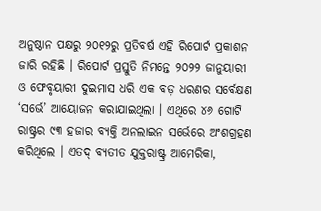ଅନୁଷ୍ଠାନ ପକ୍ଷରୁ ୨୦୧୨ରୁ ପ୍ରତିବର୍ଷ ଏହି ରିପୋର୍ଟ ପ୍ରକାଶନ ଜାରି ରହିଛି । ରିପୋର୍ଟ ପ୍ରସ୍ତୁତି ନିମନ୍ତେ ୨୦୨୨ ଜାନୁୟାରୀ ଓ ଫେବୃୟାରୀ ଦୁଇମାସ ଧରି ଏକ ବଡ଼ ଧରଣର ସର୍ବେକ୍ଷଣ ‘ସର୍ଭେ’ ଆୟୋଜନ କରାଯାଇଥିଲା । ଏଥିରେ ୪୬ ଗୋଟି ରାଷ୍ଟ୍ରର ୯୩ ହଜାର ବ୍ୟକ୍ତି ଅନଲାଇନ ସର୍ଭେରେ ଅଂଶଗ୍ରହଣ କରିଥିଲେ । ଏତଦ୍ ବ୍ୟତୀତ ଯୁକ୍ତରାଷ୍ଟ୍ର ଆମେରିକା,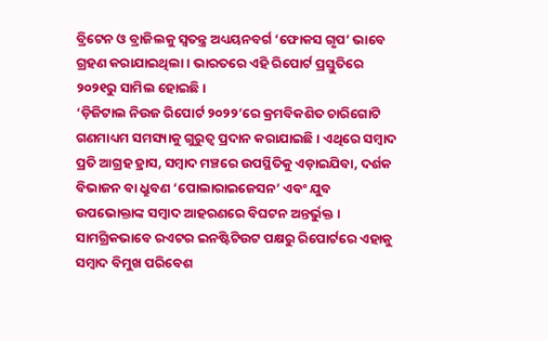ବ୍ରିଟେନ ଓ ବ୍ରାଜିଲକୁ ସ୍ୱତନ୍ତ୍ର ଅଧ୍ୟୟନବର୍ଗ ‘ଫୋକସ ଗୃପ’ ଭାବେ ଗ୍ରହଣ କରାଯାଇଥିଲା । ଭାରତରେ ଏହି ରିପୋର୍ଟ ପ୍ରସ୍ତୁତିରେ ୨୦୨୧ରୁ ସାମିଲ ହୋଇଛି ।
‘ଡ଼ିଜିଟାଲ ନିଉଜ ରିପୋର୍ଟ ୨୦୨୨’ରେ କ୍ରମବିକଶିତ ଚାରିଗୋଟି ଗଣମାଧ୍ୟମ ସମସ୍ୟାକୁ ଗୁରୁତ୍ୱ ପ୍ରଦାନ କରାଯାଇଛି । ଏଥିରେ ସମ୍ୱାଦ ପ୍ରତି ଆଗ୍ରହ ହ୍ରାସ, ସମ୍ୱାଦ ମଞ୍ଚରେ ଉପସ୍ଥିତିକୁ ଏଡ଼ାଇଯିବା, ଦର୍ଶକ ବିଭାଜନ ବା ଧ୍ରୁବଣ ‘ପୋଲାରାଇଜେସନ’ ଏବଂ ଯୁବ ଉପଭୋକ୍ତାଙ୍କ ସମ୍ୱାଦ ଆହରଣରେ ବିଘଟନ ଅନ୍ତର୍ଭୁକ୍ତ । ସାମଗ୍ରିକଭାବେ ରଏଟର ଇନଷ୍ଟିଟିଉଟ ପକ୍ଷରୁ ରିପୋର୍ଟରେ ଏହାକୁ ସମ୍ୱାଦ ବିମୁଖ ପରିବେଶ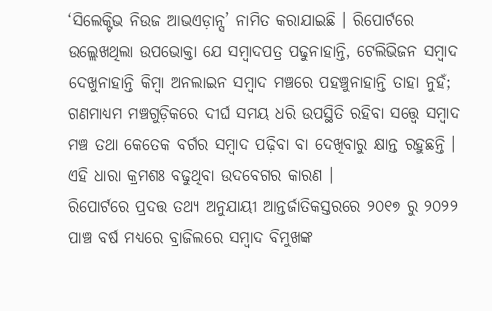‘ସିଲେକ୍ଟିଭ ନିଉଜ ଆଭଏଡ଼ାନ୍ସ’ ନାମିତ କରାଯାଇଛି । ରିପୋର୍ଟରେ ଉଲ୍ଲେଖଥିଲା ଉପଭୋକ୍ତା ଯେ ସମ୍ୱାଦପତ୍ର ପଢୁନାହାନ୍ତି, ଟେଲିଭିଜନ ସମ୍ୱାଦ ଦେଖୁନାହାନ୍ତି କିମ୍ୱା ଅନଲାଇନ ସମ୍ୱାଦ ମଞ୍ଚରେ ପହଞ୍ଚୁନାହାନ୍ତି ତାହା ନୁହଁ; ଗଣମାଧ୍ୟମ ମଞ୍ଚଗୁଡ଼ିକରେ ଦୀର୍ଘ ସମୟ ଧରି ଉପସ୍ଥିତି ରହିବା ସତ୍ତ୍ୱେ ସମ୍ୱାଦ ମଞ୍ଚ ତଥା କେତେକ ବର୍ଗର ସମ୍ୱାଦ ପଢ଼ିବା ବା ଦେଖିବାରୁ କ୍ଷାନ୍ତ ରହୁଛନ୍ତି । ଏହି ଧାରା କ୍ରମଶଃ ବଢୁଥିବା ଉଦବେଗର କାରଣ ।
ରିପୋର୍ଟରେ ପ୍ରଦତ୍ତ ତଥ୍ୟ ଅନୁଯାୟୀ ଆନ୍ତର୍ଜାତିକସ୍ତରରେ ୨୦୧୭ ରୁ ୨୦୨୨ ପାଞ୍ଚ ବର୍ଷ ମଧ୍ୟରେ ବ୍ରାଜିଲରେ ସମ୍ୱାଦ ବିମୁଖଙ୍କ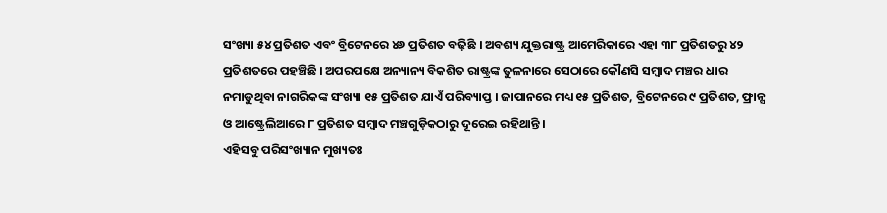ସଂଖ୍ୟା ୫୪ ପ୍ରତିଶତ ଏବଂ ବ୍ରିଟେନରେ ୪୬ ପ୍ରତିଶତ ବଢ଼ିଛି । ଅବଶ୍ୟ ଯୁକ୍ତରାଷ୍ଟ୍ର ଆମେରିକାରେ ଏହା ୩୮ ପ୍ରତିଶତରୁ ୪୨ ପ୍ରତିଶତରେ ପହଞ୍ଚିଛି । ଅପରପକ୍ଷେ ଅନ୍ୟାନ୍ୟ ବିକଶିତ ରାଷ୍ଟ୍ରଙ୍କ ତୁଳନାରେ ସେଠାରେ କୌଣସି ସମ୍ୱାଦ ମଞ୍ଚର ଧାର ନମାଡୁଥିବା ନାଗରିକଙ୍କ ସଂଖ୍ୟା ୧୫ ପ୍ରତିଶତ ଯାଏଁ ପରିବ୍ୟାପ୍ତ । ଜାପାନରେ ମଧ୍ୟ ୧୫ ପ୍ରତିଶତ, ବ୍ରିଟେନରେ ୯ ପ୍ରତିଶତ, ଫ୍ରାନ୍ସ ଓ ଆଷ୍ଟ୍ରେଲିଆରେ ୮ ପ୍ରତିଶତ ସମ୍ୱାଦ ମଞ୍ଚଗୁଡ଼ିକଠାରୁ ଦୂରେଇ ରହିଥାନ୍ତି ।
ଏହିସବୁ ପରିସଂଖ୍ୟାନ ମୁଖ୍ୟତଃ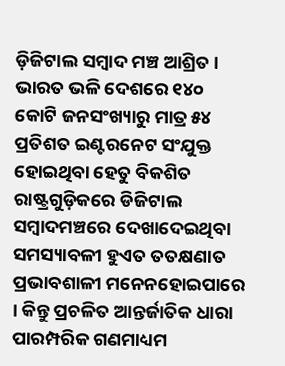ଡ଼ିଜିଟାଲ ସମ୍ୱାଦ ମଞ୍ଚ ଆଶ୍ରିତ । ଭାରତ ଭଳି ଦେଶରେ ୧୪୦ କୋଟି ଜନସଂଖ୍ୟାରୁ ମାତ୍ର ୫୪ ପ୍ରତିଶତ ଇଣ୍ଟରନେଟ ସଂଯୁକ୍ତ ହୋଇଥିବା ହେତୁ ବିକଶିତ ରାଷ୍ଟ୍ରଗୁଡ଼ିକରେ ଡିଜିଟାଲ ସମ୍ୱାଦମଞ୍ଚରେ ଦେଖାଦେଇଥିବା ସମସ୍ୟାବଳୀ ହୁଏତ ତତକ୍ଷଣାତ ପ୍ରଭାବଶାଳୀ ମନେନହୋଇପାରେ । କିନ୍ତୁ ପ୍ରଚଳିତ ଆନ୍ତର୍ଜାତିକ ଧାରା ପାରମ୍ପରିକ ଗଣମାଧ୍ୟମ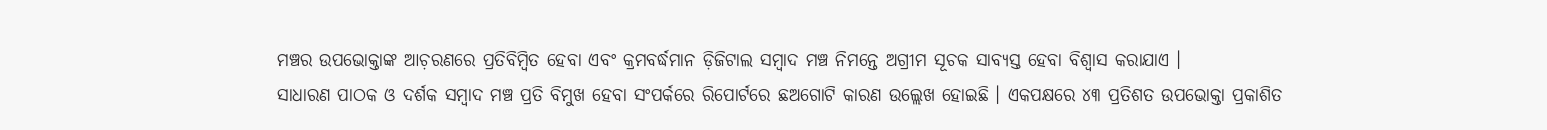ମଞ୍ଚର ଉପଭୋକ୍ତାଙ୍କ ଆଚ଼ରଣରେ ପ୍ରତିବିମ୍ୱିତ ହେବା ଏବଂ କ୍ରମବର୍ଦ୍ଧମାନ ଡ଼ିଜିଟାଲ ସମ୍ୱାଦ ମଞ୍ଚ ନିମନ୍ତେ ଅଗ୍ରୀମ ସୂଚକ ସାବ୍ୟସ୍ତ ହେବା ବିଶ୍ୱାସ କରାଯାଏ ।
ସାଧାରଣ ପାଠକ ଓ ଦର୍ଶକ ସମ୍ୱାଦ ମଞ୍ଚ ପ୍ରତି ବିମୁଖ ହେବା ସଂପର୍କରେ ରିପୋର୍ଟରେ ଛଅଗୋଟି କାରଣ ଉଲ୍ଲେଖ ହୋଇଛି । ଏକପକ୍ଷରେ ୪୩ ପ୍ରତିଶତ ଉପଭୋକ୍ତା ପ୍ରକାଶିତ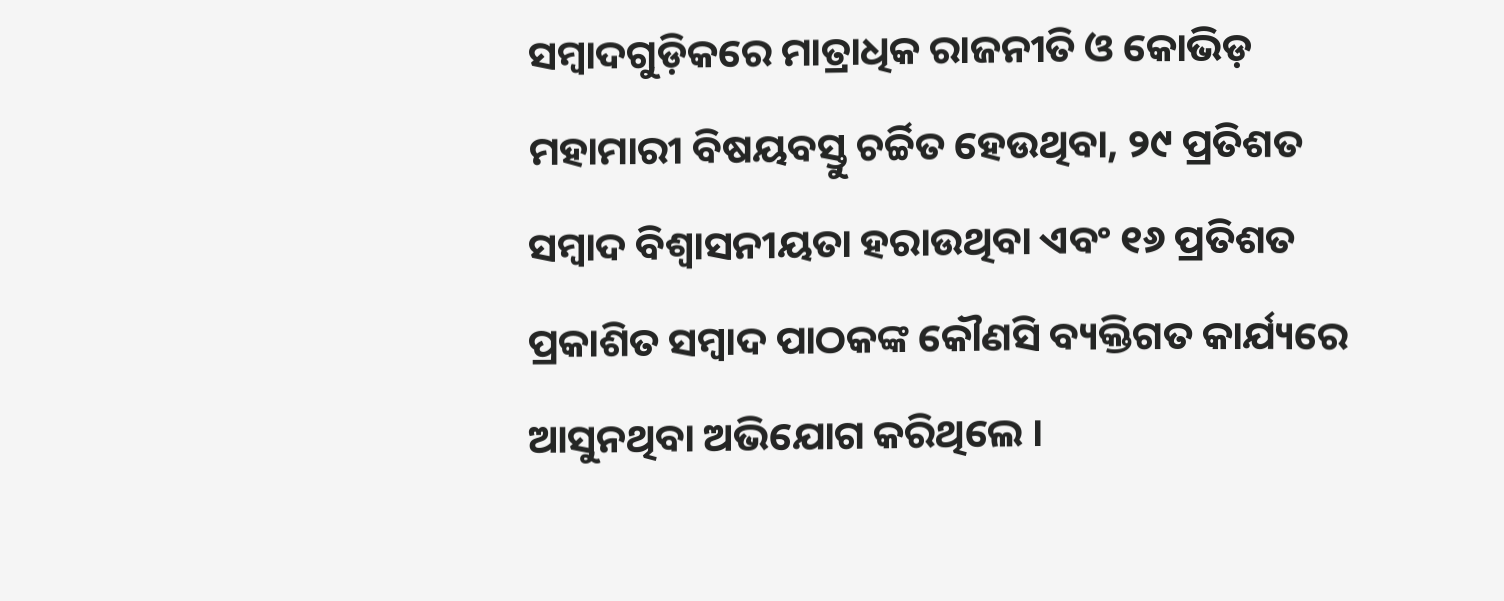ସମ୍ୱାଦଗୁଡ଼ିକରେ ମାତ୍ରାଧିକ ରାଜନୀତି ଓ କୋଭିଡ଼ ମହାମାରୀ ବିଷୟବସ୍ତୁ ଚର୍ଚ୍ଚିତ ହେଉଥିବା, ୨୯ ପ୍ରତିଶତ ସମ୍ୱାଦ ବିଶ୍ୱାସନୀୟତା ହରାଉଥିବା ଏବଂ ୧୬ ପ୍ରତିଶତ ପ୍ରକାଶିତ ସମ୍ୱାଦ ପାଠକଙ୍କ କୌଣସି ବ୍ୟକ୍ତିଗତ କାର୍ଯ୍ୟରେ ଆସୁନଥିବା ଅଭିଯୋଗ କରିଥିଲେ ।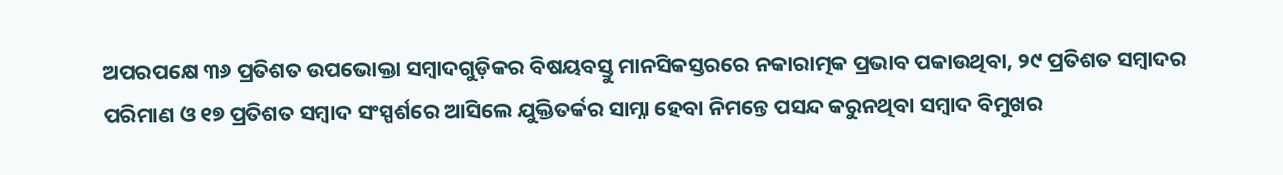ଅପରପକ୍ଷେ ୩୬ ପ୍ରତିଶତ ଉପଭୋକ୍ତା ସମ୍ୱାଦଗୁଡ଼ିକର ବିଷୟବସ୍ତୁ ମାନସିକସ୍ତରରେ ନକାରାତ୍ମକ ପ୍ରଭାବ ପକାଉଥିବା, ୨୯ ପ୍ରତିଶତ ସମ୍ୱାଦର ପରିମାଣ ଓ ୧୭ ପ୍ରତିଶତ ସମ୍ୱାଦ ସଂସ୍ପର୍ଶରେ ଆସିଲେ ଯୁକ୍ତିତର୍କର ସାମ୍ନା ହେବା ନିମନ୍ତେ ପସନ୍ଦ କରୁନଥିବା ସମ୍ୱାଦ ବିମୁଖର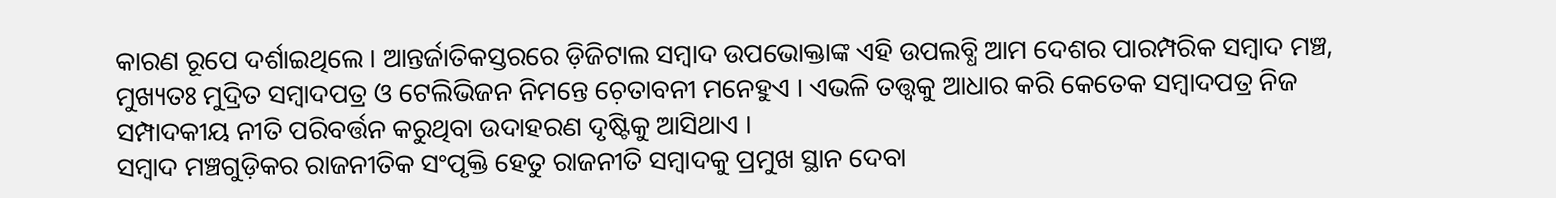କାରଣ ରୂପେ ଦର୍ଶାଇଥିଲେ । ଆନ୍ତର୍ଜାତିକସ୍ତରରେ ଡ଼ିଜିଟାଲ ସମ୍ୱାଦ ଉପଭୋକ୍ତାଙ୍କ ଏହି ଉପଲବ୍ଧି ଆମ ଦେଶର ପାରମ୍ପରିକ ସମ୍ୱାଦ ମଞ୍ଚ, ମୁଖ୍ୟତଃ ମୁଦ୍ରିତ ସମ୍ୱାଦପତ୍ର ଓ ଟେଲିଭିଜନ ନିମନ୍ତେ ଚ଼େତାବନୀ ମନେହୁଏ । ଏଭଳି ତତ୍ତ୍ୱକୁ ଆଧାର କରି କେତେକ ସମ୍ୱାଦପତ୍ର ନିଜ ସମ୍ପାଦକୀୟ ନୀତି ପରିବର୍ତ୍ତନ କରୁଥିବା ଉଦାହରଣ ଦୃଷ୍ଟିକୁ ଆସିଥାଏ ।
ସମ୍ୱାଦ ମଞ୍ଚଗୁଡ଼ିକର ରାଜନୀତିକ ସଂପୃକ୍ତି ହେତୁ ରାଜନୀତି ସମ୍ୱାଦକୁ ପ୍ରମୁଖ ସ୍ଥାନ ଦେବା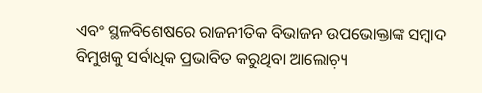ଏବଂ ସ୍ଥଳବିଶେଷରେ ରାଜନୀତିକ ବିଭାଜନ ଉପଭୋକ୍ତାଙ୍କ ସମ୍ୱାଦ ବିମୁଖକୁ ସର୍ବାଧିକ ପ୍ରଭାବିତ କରୁଥିବା ଆଲୋଚ଼୍ୟ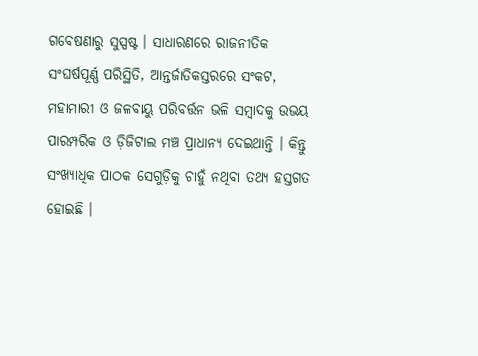ଗବେଷଣାରୁ ସୁସ୍ପଷ୍ଟ । ସାଧାରଣରେ ରାଜନୀତିକ ସଂଘର୍ଷପୂର୍ଣ୍ଣ ପରିସ୍ଥିତି, ଆନ୍ତର୍ଜାତିକସ୍ତରରେ ସଂକଟ, ମହାମାରୀ ଓ ଜଳବାୟୁ ପରିବର୍ତ୍ତନ ଭଳି ସମ୍ୱାଦକୁ ଉଭୟ ପାରମ୍ପରିକ ଓ ଡ଼ିଜିଟାଲ ମଞ୍ଚ ପ୍ରାଧାନ୍ୟ ଦେଇଥାନ୍ତି । କିନ୍ତୁ ସଂଖ୍ୟାଧିକ ପାଠକ ସେଗୁଡ଼ିକୁ ଚାହୁଁ ନଥିବା ତଥ୍ୟ ହସ୍ତଗତ ହୋଇଛି ।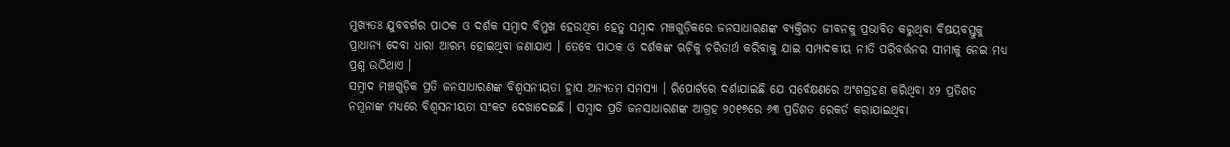ମୁଖ୍ୟତଃ ଯୁବବର୍ଗର ପାଠକ ଓ ଦର୍ଶକ ସମ୍ୱାଦ ବିମୁଖ ହେଉଥିବା ହେତୁ ସମ୍ୱାଦ ମଞ୍ଚଗୁଡ଼ିକରେ ଜନସାଧାରଣଙ୍କ ବ୍ୟକ୍ତିଗତ ଜୀବନକୁ ପ୍ରଭାବିତ କରୁଥିବା ବିଷୟବସ୍ତୁକୁ ପ୍ରାଧାନ୍ୟ ଦେବା ଧାରା ଆରମ୍ଭ ହୋଇଥିବା ଜଣାଯାଏ । ତେବେ ପାଠକ ଓ ଦର୍ଶକଙ୍କ ଋଚ଼ିକୁ ଚରିତାର୍ଥ କରିବାକୁ ଯାଇ ସମ୍ପାଦକୀୟ ନୀତି ପରିବର୍ତ୍ତନର ସୀମାକୁ ନେଇ ମଧ୍ୟ ପ୍ରଶ୍ନ ଉଠିଥାଏ ।
ସମ୍ୱାଦ ମଞ୍ଚଗୁଡ଼ିକ ପ୍ରତି ଜନସାଧାରଣଙ୍କ ବିଶ୍ୱସନୀୟତା ହ୍ରାସ ଅନ୍ୟତମ ସମସ୍ୟା । ରିପୋର୍ଟରେ ଦର୍ଶାଯାଇଛି ଯେ ସର୍ବେକ୍ଷଣରେ ଅଂଶଗ୍ରହଣ କରିଥିବା ୪୨ ପ୍ରତିଶତ ନମୂନାଙ୍କ ମଧ୍ୟରେ ବିଶ୍ୱସନୀୟତା ସଂକଟ ଦେଖାଦେଇଛି । ସମ୍ୱାଦ ପ୍ରତି ଜନସାଧାରଣଙ୍କ ଆଗ୍ରହ ୨୦୧୭ରେ ୬୩ ପ୍ରତିଶତ ରେକର୍ଡ କରାଯାଇଥିବା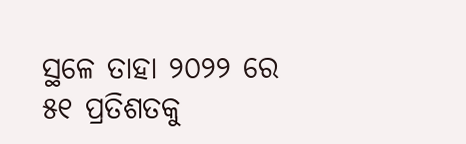ସ୍ଥଳେ ତାହା ୨୦୨୨ ରେ ୫୧ ପ୍ରତିଶତକୁ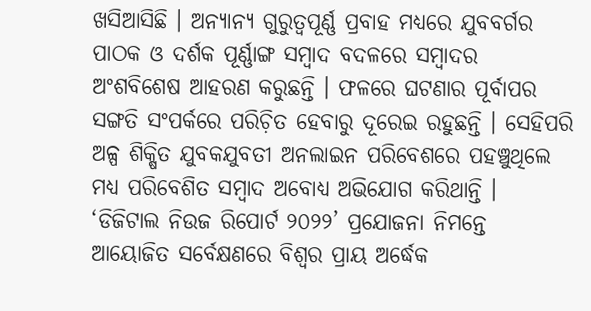ଖସିଆସିଛି । ଅନ୍ୟାନ୍ୟ ଗୁରୁତ୍ୱପୂର୍ଣ୍ଣ ପ୍ରବାହ ମଧ୍ୟରେ ଯୁବବର୍ଗର ପାଠକ ଓ ଦର୍ଶକ ପୂର୍ଣ୍ଣାଙ୍ଗ ସମ୍ୱାଦ ବଦଳରେ ସମ୍ୱାଦର ଅଂଶବିଶେଷ ଆହରଣ କରୁଛନ୍ତି । ଫଳରେ ଘଟଣାର ପୂର୍ବାପର ସଙ୍ଗତି ସଂପର୍କରେ ପରିଚ଼ିତ ହେବାରୁ ଦୂରେଇ ରହୁଛନ୍ତି । ସେହିପରି ଅଳ୍ପ ଶିକ୍ଷିତ ଯୁବକଯୁବତୀ ଅନଲାଇନ ପରିବେଶରେ ପହଞ୍ଚୁଥିଲେ ମଧ୍ୟ ପରିବେଶିତ ସମ୍ୱାଦ ଅବୋଧ୍ୟ ଅଭିଯୋଗ କରିଥାନ୍ତି ।
‘ଡିଜିଟାଲ ନିଉଜ ରିପୋର୍ଟ ୨୦୨୨’ ପ୍ରଯୋଜନା ନିମନ୍ତେ ଆୟୋଜିତ ସର୍ବେକ୍ଷଣରେ ବିଶ୍ୱର ପ୍ରାୟ ଅର୍ଦ୍ଧେକ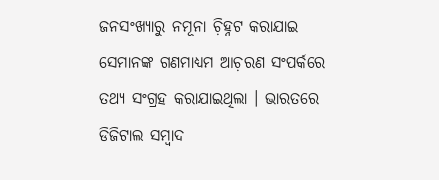ଜନସଂଖ୍ୟାରୁ ନମୂନା ଚ଼ିହ୍ନଟ କରାଯାଇ ସେମାନଙ୍କ ଗଣମାଧ୍ୟମ ଆଚ଼ରଣ ସଂପର୍କରେ ତଥ୍ୟ ସଂଗ୍ରହ କରାଯାଇଥିଲା । ଭାରତରେ ଡିଜିଟାଲ ସମ୍ୱାଦ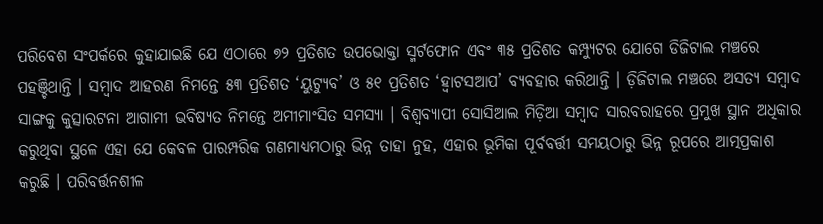ପରିବେଶ ସଂପର୍କରେ କୁହାଯାଇଛି ଯେ ଏଠାରେ ୭୨ ପ୍ରତିଶତ ଉପଭୋକ୍ତା ସ୍ମର୍ଟଫୋନ ଏବଂ ୩୫ ପ୍ରତିଶତ କମ୍ପ୍ୟୁଟର ଯୋଗେ ଡିଜିଟାଲ ମଞ୍ଚରେ ପହଞ୍ଚିଥାନ୍ତି । ସମ୍ୱାଦ ଆହରଣ ନିମନ୍ତେ ୫୩ ପ୍ରତିଶତ ‘ୟୁଟ୍ୟୁବ’ ଓ ୫୧ ପ୍ରତିଶତ ‘ହ୍ୱାଟସଆପ’ ବ୍ୟବହାର କରିଥାନ୍ତି । ଡ଼ିଜିଟାଲ ମଞ୍ଚରେ ଅସତ୍ୟ ସମ୍ୱାଦ ସାଙ୍ଗକୁ କୁତ୍ସାରଟନା ଆଗାମୀ ଭବିଷ୍ୟତ ନିମନ୍ତେ ଅମୀମାଂସିତ ସମସ୍ୟା । ବିଶ୍ୱବ୍ୟାପୀ ସୋସିଆଲ ମିଡ଼ିଆ ସମ୍ୱାଦ ସାରବରାହରେ ପ୍ରମୁଖ ସ୍ଥାନ ଅଧିକାର କରୁଥିବା ସ୍ଥଳେ ଏହା ଯେ କେବଳ ପାରମ୍ପରିକ ଗଣମାଧ୍ୟମଠାରୁ ଭିନ୍ନ ତାହା ନୁହ, ଏହାର ଭୂମିକା ପୂର୍ବବର୍ତ୍ତୀ ସମୟଠାରୁ ଭିନ୍ନ ରୂପରେ ଆତ୍ମପ୍ରକାଶ କରୁଛି । ପରିବର୍ତ୍ତନଶୀଳ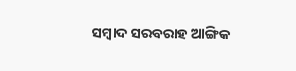ସମ୍ୱାଦ ସରବରାହ ଆଙ୍ଗିକ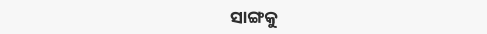ସାଙ୍ଗକୁ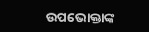ଉପଭୋକ୍ତାଙ୍କ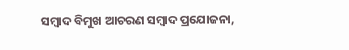ସମ୍ୱାଦ ବିମୁଖ ଆଚରଣ ସମ୍ୱାଦ ପ୍ରଯୋଜନା,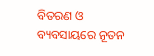ବିତରଣ ଓ ବ୍ୟବସାୟରେ ନୂତନ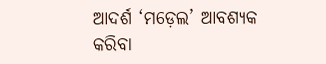ଆଦର୍ଶ ‘ମଡ଼େଲ’ ଆବଶ୍ୟକ କରିବା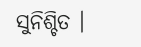ସୁନିଶ୍ଚିତ ।